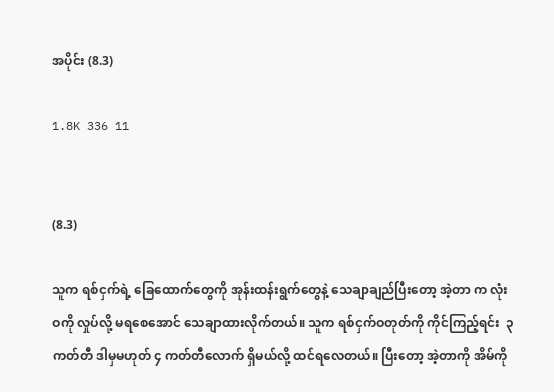အပိုင်း (8.3)

1.8K 336 11


(8.3)

သူက ရစ်ငှက်ရဲ့ ခြေထောက်တွေကို အုန်းထန်းရွက်တွေနဲ့ သေချာချည်ပြီးတော့ အဲ့တာ က လုံးဝကို လှုပ်လို့ မရစေအောင် သေချာထားလိုက်တယ်။ သူက ရစ်ငှက်ဝတုတ်ကို ကိုင်ကြည့်ရင်း  ၃ ကတ်တီ ဒါမှမဟုတ် ၄ ကတ်တီလောက် ရှိမယ်လို့ ထင်ရလေတယ်။ ပြီးတော့ အဲ့တာကို အိမ်ကို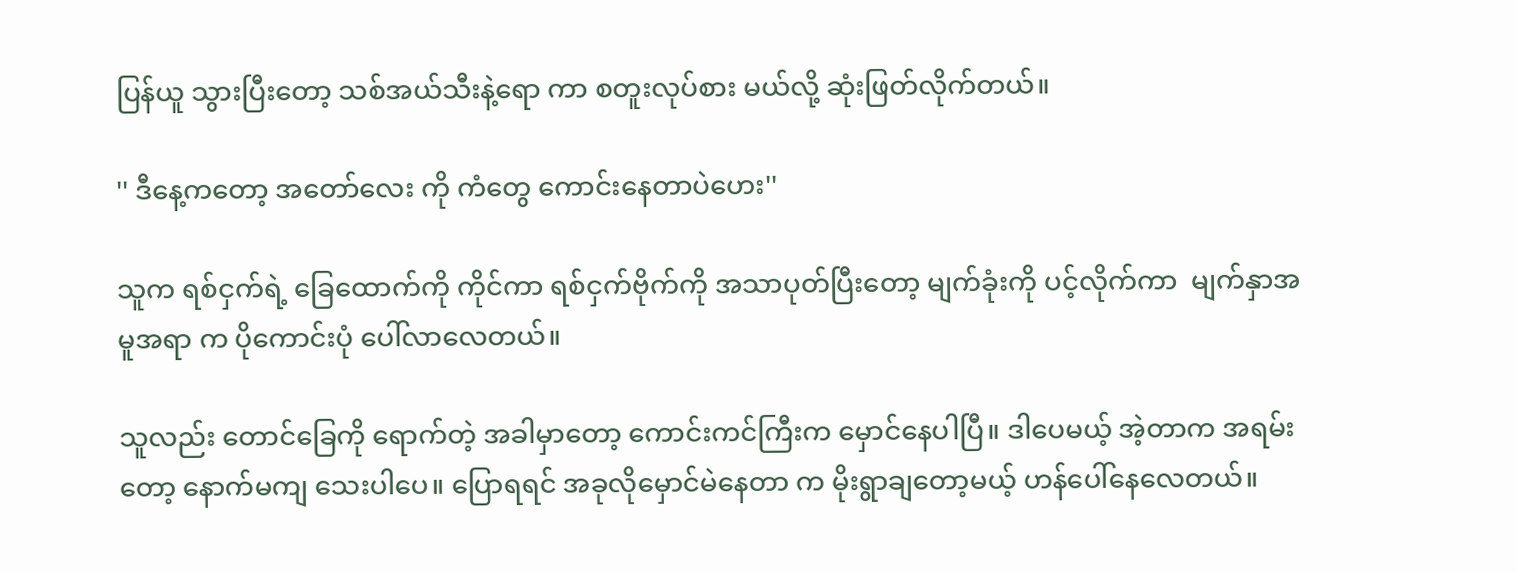ပြန်ယူ သွားပြီးတော့ သစ်အယ်သီးနဲ့ရော ကာ စတူးလုပ်စား မယ်လို့ ဆုံးဖြတ်လိုက်တယ်။

'' ဒီနေ့ကတော့ အတော်လေး ကို ကံတွေ ကောင်းနေတာပဲဟေး''

သူက ရစ်ငှက်ရဲ့ ခြေထောက်ကို ကိုင်ကာ ရစ်ငှက်ဗိုက်ကို အသာပုတ်ပြီးတော့ မျက်ခုံးကို ပင့်လိုက်ကာ  မျက်နှာအမူအရာ က ပိုကောင်းပုံ ပေါ်လာလေတယ်။

သူလည်း တောင်ခြေကို ရောက်တဲ့ အခါမှာတော့ ကောင်းကင်ကြီးက မှောင်နေပါပြီ။ ဒါပေမယ့် အဲ့တာက အရမ်းတော့ နောက်မကျ သေးပါပေ။ ပြောရရင် အခုလိုမှောင်မဲနေတာ က မိုးရွာချတော့မယ့် ဟန်ပေါ်နေလေတယ်။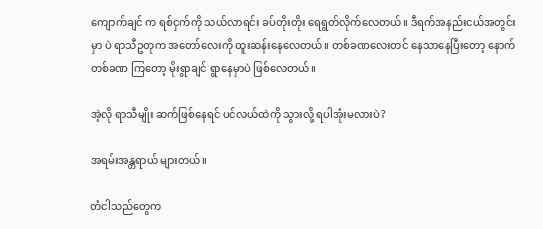ကျောက်ချင် က ရစ်ငှက်ကို သယ်လာရင်း ခပ်တိုးတိုး ရေရွတ်လိုက်လေတယ်။ ဒီရက်အနည်းငယ်အတွင်းမှာ ပဲ ရာသီဥတုက အတော်လေးကို ထူးဆန်းနေလေတယ်။ တစ်ခဏလေးတင် နေသာနေပြီးတော့ နောက်တစ်ခဏ ကြတော့ မိုးရွာချင် ရွာနေမှာပဲ ဖြစ်လေတယ်။

အဲ့လို ရာသီမျိုး ဆက်ဖြစ်နေရင် ပင်လယ်ထဲကို သွားလို့ ရပါအုံးမလားပဲ?

အရမ်းအန္တရာယ် များတယ်။

တံငါသည်တွေက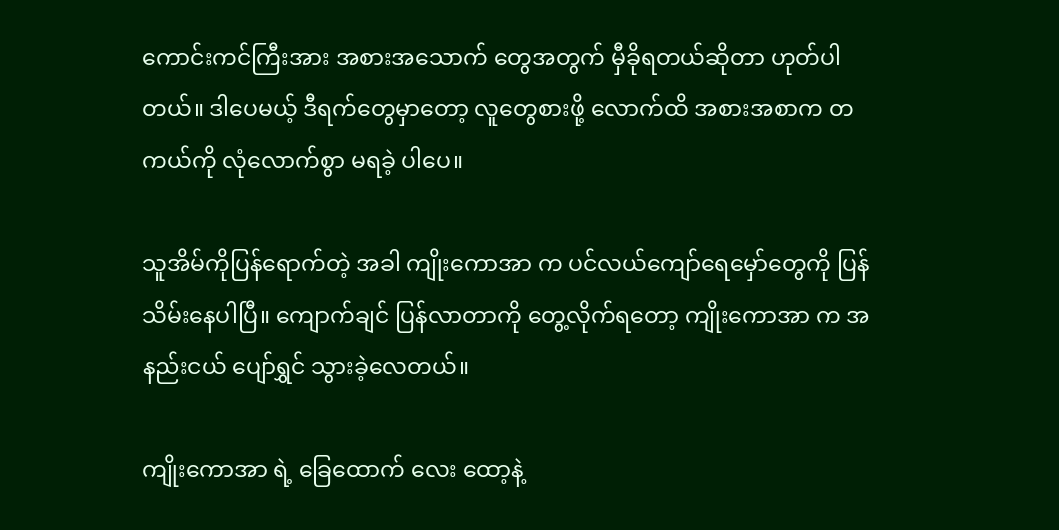ကောင်းကင်ကြီးအား အစားအသောက် တွေအတွက် မှီခိုရတယ်ဆိုတာ ဟုတ်ပါတယ်။ ဒါပေမယ့် ဒီရက်တွေမှာတော့ လူတွေစားဖို့ လောက်ထိ အစားအစာက တကယ်ကို လုံလောက်စွာ မရခဲ့ ပါပေ။

သူအိမ်ကိုပြန်ရောက်တဲ့ အခါ ကျိုးကောအာ က ပင်လယ်ကျော်ရေမှော်တွေကို ပြန်သိမ်းနေပါပြီ။ ကျောက်ချင် ပြန်လာတာကို တွေ့လိုက်ရတော့ ကျိုးကောအာ က အနည်းငယ် ပျော်ရွှင် သွားခဲ့လေတယ်။

ကျိုးကောအာ ရဲ့ ခြေထောက် လေး ထော့နဲ့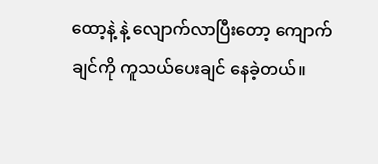ထော့နဲ့ နဲ့ လျောက်လာပြီးတော့ ကျောက်ချင်ကို ကူသယ်ပေးချင် နေခဲ့တယ်။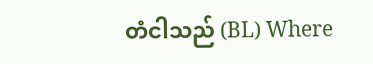တံငါသည် (BL) Where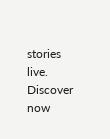stories live. Discover now